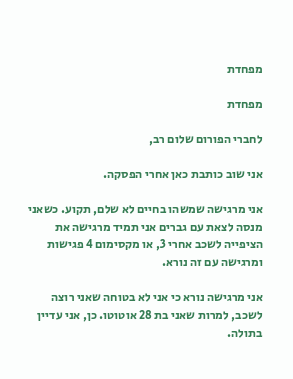מפחדת

מפחדת

לחברי הפורום שלום רב,

אני שוב כותבת כאן אחרי הפסקה.

אני מרגישה שמשהו בחיים לא שלם, תקוע. כשאני מנסה לצאת עם גברים אני תמיד מרגישה את הציפייה לשכב אחרי 3, או מקסימום 4 פגישות ומרגישה עם זה נורא.

אני מרגישה נורא כי אני לא בטוחה שאני רוצה לשכב, למרות שאני בת 28 אוטוטו. כן, אני עדיין בתולה.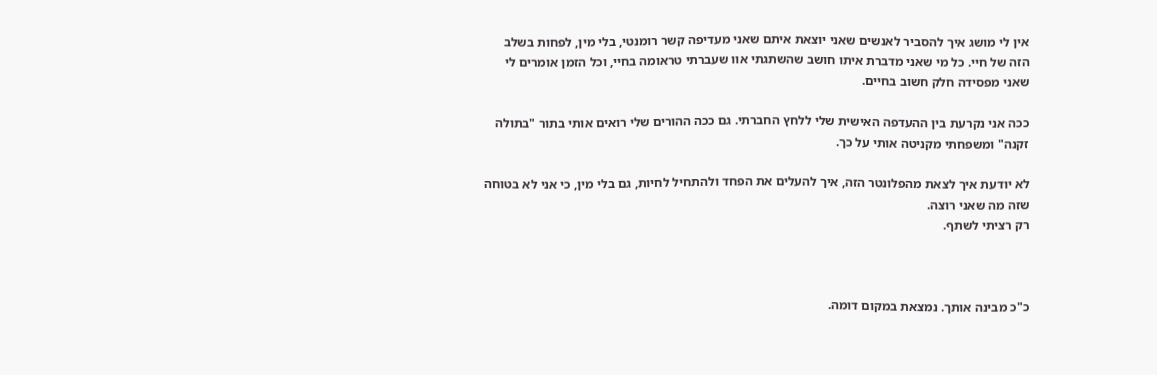אין לי מושג איך להסביר לאנשים שאני יוצאת איתם שאני מעדיפה קשר רומנטי, בלי מין, לפחות בשלב הזה של חיי. כל מי שאני מדברת איתו חושב שהשתגתי אוו שעברתי טראומה בחיי, וכל הזמן אומרים לי שאני מפסידה חלק חשוב בחיים.

ככה אני נקרעת בין ההעדפה האישית שלי ללחץ החברתי. גם ככה ההורים שלי רואים אותי בתור "בתולה זקנה" ומשפחתי מקניטה אותי על כך.

לא יודעת איך לצאת מהפלונטר הזה, איך להעלים את הפחד ולהתחיל לחיות, גם בלי מין, כי אני לא בטוחה שזה מה שאני רוצה.
רק רציתי לשתף.



כ"כ מבינה אותך. נמצאת במקום דומה.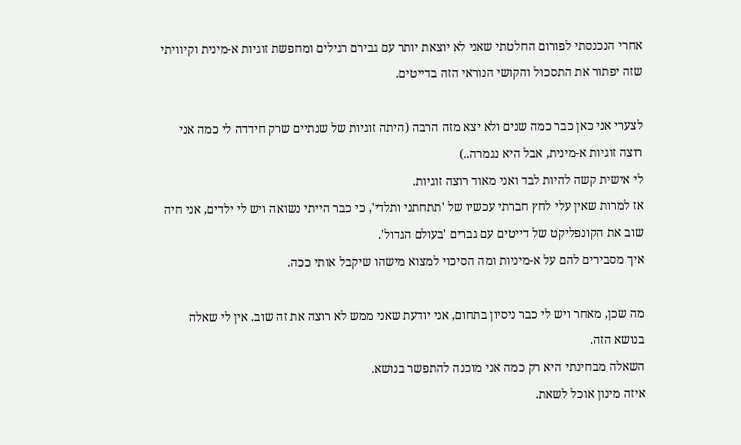אחרי הנכנסתי לפורום החלטתי שאני לא יוצאת יותר עם גבירם רגילים ומחפשת זוגיות א-מינית וקיוויתי שזה יפתור את התסכול והקושי הנוראי הזה בדייטים.

לצערי אני כאן כבר כמה שנים ולא יצא מזה הרבה (היתה זוגיות של שנתיים שרק חידדה לי כמה אני רוצה זוגיות א-מינית, אבל היא נגמרה..)
לי אישית קשה להיות לבד ואני מאוד רוצה זוגיות.
אז למרות שאין עלי לחץ חברתי עכשיו של 'תתחתני ותלדי', כי כבר הייתי נשואה ויש לי ילדים, אני חיה שוב את הקונפליקט של דייטים עם גברים 'בעולם הגדול'.
איך מסבירים להם על א-מיניות ומה הסיכוי למצוא מישהו שיקבל אותי ככה.

מה שכן, מאחר ויש לי כבר ניסיון בתחום, אני יודעת שאני ממש לא רוצה את זה שוב. אין לי שאלה בנושא הזה.
השאלה מבחינתי היא רק כמה אני מוכנה להתפשר בנושא.
איזה מינון אוכל לשאת.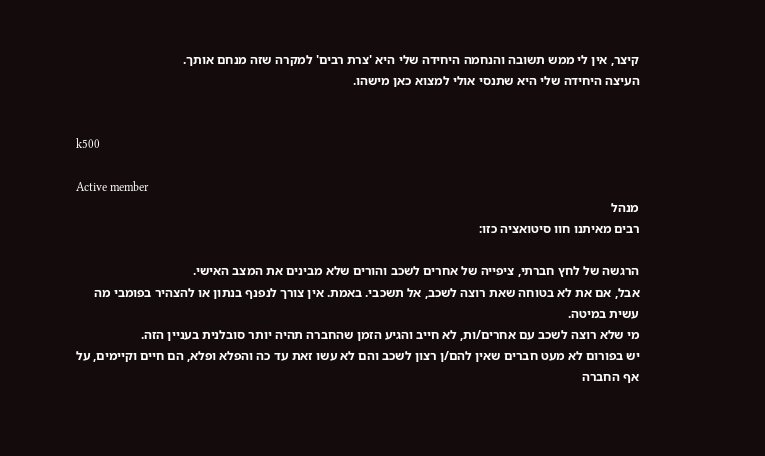קיצר, אין לי ממש תשובה והנחמה היחידה שלי היא 'צרת רבים' למקרה שזה מנחם אותך.
העיצה היחידה שלי היא שתנסי אולי למצוא כאן מישהו.


k500

Active member
מנהל
רבים מאיתנו חוו סיטואציה כזו:

הרגשה של לחץ חברתי, ציפייה של אחרים לשכב והורים שלא מבינים את המצב האישי.
אבל, אם את לא בטוחה שאת רוצה לשכב, אל תשכבי. באמת. אין צורך לנפנף בנתון או להצהיר בפומבי מה עשית במיטה.
מי שלא רוצה לשכב עם אחרים/ות, לא חייב והגיע הזמן שהחברה תהיה יותר סובלנית בעניין הזה.
יש בפורום לא מעט חברים שאין להם/ן רצון לשכב והם לא עשו זאת עד כה והפלא ופלא, הם חיים וקיימים, על אף החברה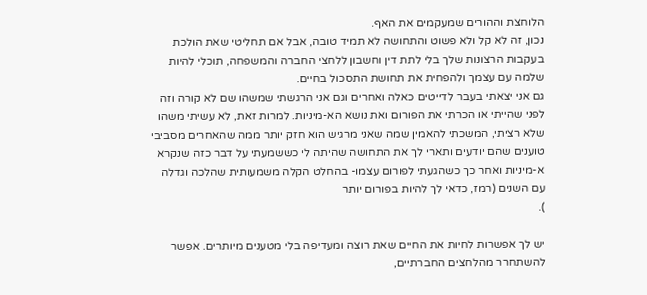הלוחצת וההורים שמעקמים את האף.
נכון, זה לא קל ולא פשוט והתחושה לא תמיד טובה, אבל אם תחליטי שאת הולכת בעקבות הרצונות שלך בלי לתת דין וחשבון ללחצי החברה והמשפחה, תוכלי להיות שלמה עם עצמך ולהפחית את תחושת התסכול בחיים.
גם אני יצאתי בעבר לדייטים כאלה ואחרים וגם אני הרגשתי שמשהו שם לא קורה וזה לפני שהייתי או הכרתי את הפורום ואת נושא הא-מיניות. למרות זאת, לא עשיתי משהו שלא רציתי, המשכתי להאמין שמה שאני מרגיש הוא חזק יותר ממה שהאחרים מסביבי טוענים שהם יודעים ותארי לך את התחושה שהיתה לי כששמעתי על דבר כזה שנקרא א-מיניות ואחר כך כשהגעתי לפורום עצמו- בהחלט הקלה משמעותית שהלכה וגדלה עם השנים (רמז, כדאי לך להיות בפורום יותר
).

יש לך אפשרות לחיות את החיים שאת רוצה ומעדיפה בלי מטענים מיותרים. אפשר להשתחרר מהלחצים החברתיים,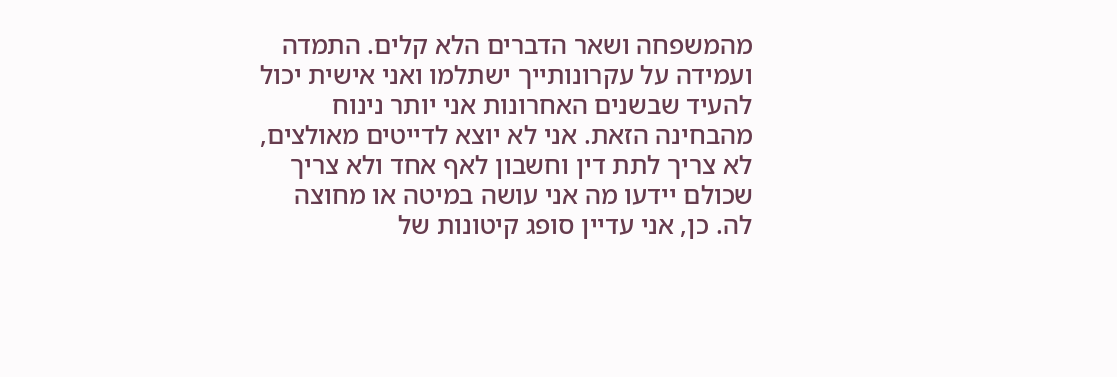מהמשפחה ושאר הדברים הלא קלים. התמדה ועמידה על עקרונותייך ישתלמו ואני אישית יכול להעיד שבשנים האחרונות אני יותר נינוח מהבחינה הזאת. אני לא יוצא לדייטים מאולצים, לא צריך לתת דין וחשבון לאף אחד ולא צריך שכולם יידעו מה אני עושה במיטה או מחוצה לה. כן, אני עדיין סופג קיטונות של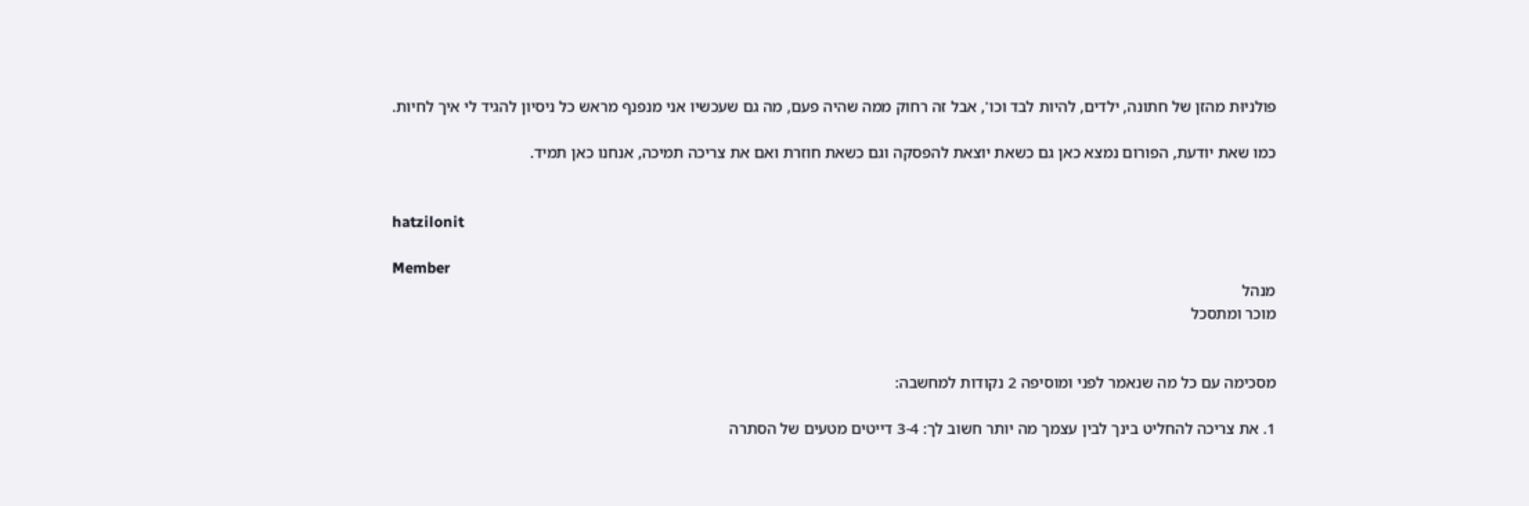פולניוּת מהזן של חתונה, ילדים, להיות לבד וכו', אבל זה רחוק ממה שהיה פעם, מה גם שעכשיו אני מנפנף מראש כל ניסיון להגיד לי איך לחיות.

כמו שאת יודעת, הפורום נמצא כאן גם כשאת יוצאת להפסקה וגם כשאת חוזרת ואם את צריכה תמיכה, אנחנו כאן תמיד.


hatzilonit

Member
מנהל
מוכר ומתסכל


מסכימה עם כל מה שנאמר לפני ומוסיפה 2 נקודות למחשבה:

1. את צריכה להחליט בינך לבין עצמך מה יותר חשוב לך: 3-4 דייטים מטעים של הסתרה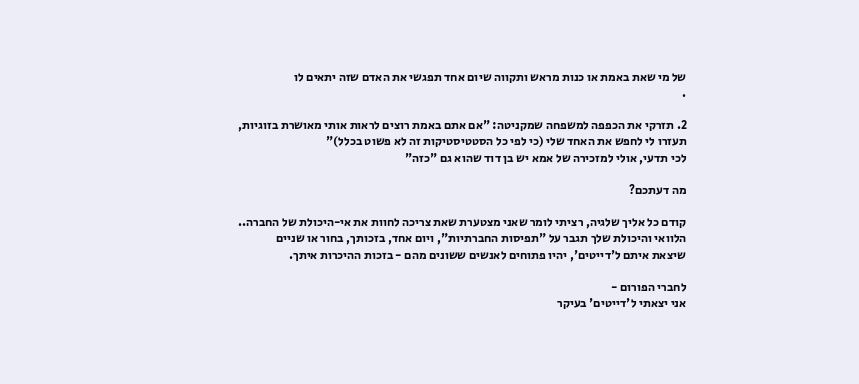של מי שאת באמת או כנות מראש ותקווה שיום אחד תפגשי את האדם שזה יתאים לו
.

2. תזרקי את הכפפה למשפחה שמקניטה: "אם אתם באמת רוצים לראות אותי מאושרת בזוגיות, תעזרו לי לחפש את האחד שלי (כי לפי כל הסטטיסטיקות זה לא פשוט בכלל)"
לכי תדעי, אולי למזכירה של אמא יש בן דוד שהוא גם "כזה"

מה דעתכם?

קודם כל אליך שלגיה, רציתי לומר שאני מצטערת שאת צריכה לחוות את אי-היכולת של החברה..
הלוואי והיכולת שלך תגבר על "תפיסות החברתיות", ויום אחד, בזכותך, בחור או שניים
שיצאת איתם ל'דייטים', יהיו פתוחים לאנשים ששונים מהם - בזכות ההיכרות איתך.

לחברי הפורום -
אני יצאתי ל'דייטים' בעיקר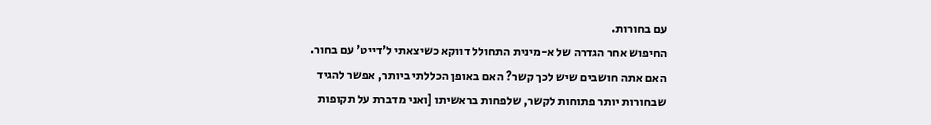עם בחורות.
החיפוש אחר הגדרה של א-מינית התחולל דווקא כשיצאתי ל'דייט' עם בחור.
האם אתה חושבים שיש לכך קשר? האם באופן הכללתי ביותר, אפשר להגיד
שבחורות יותר פתוחות לקשר, שלפחות בראשיתו [ואני מדברת על תקופות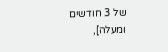של 3 חודשים ומעלה],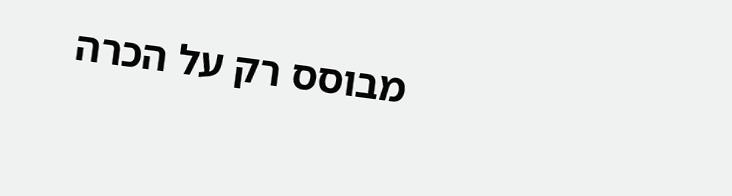מבוסס רק על הכרה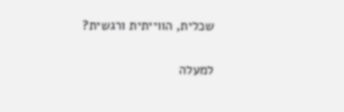שכלית, הווייתית ורגשית?

למעלה